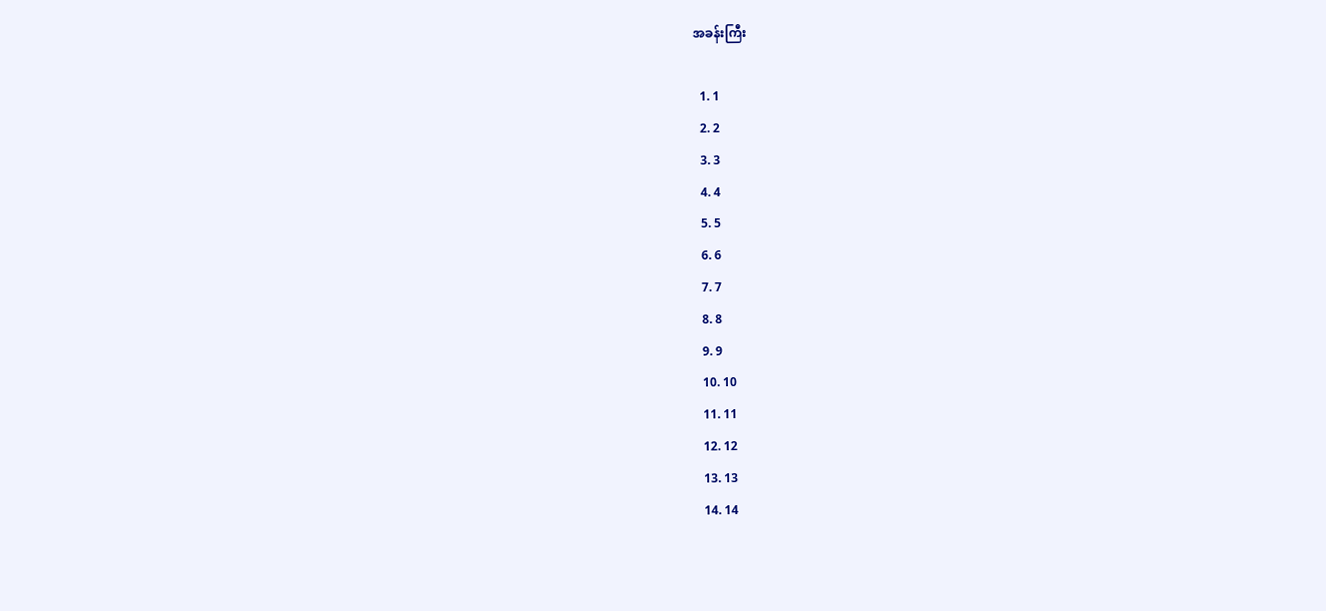အခန်းကြီး

  1. 1
  2. 2
  3. 3
  4. 4
  5. 5
  6. 6
  7. 7
  8. 8
  9. 9
  10. 10
  11. 11
  12. 12
  13. 13
  14. 14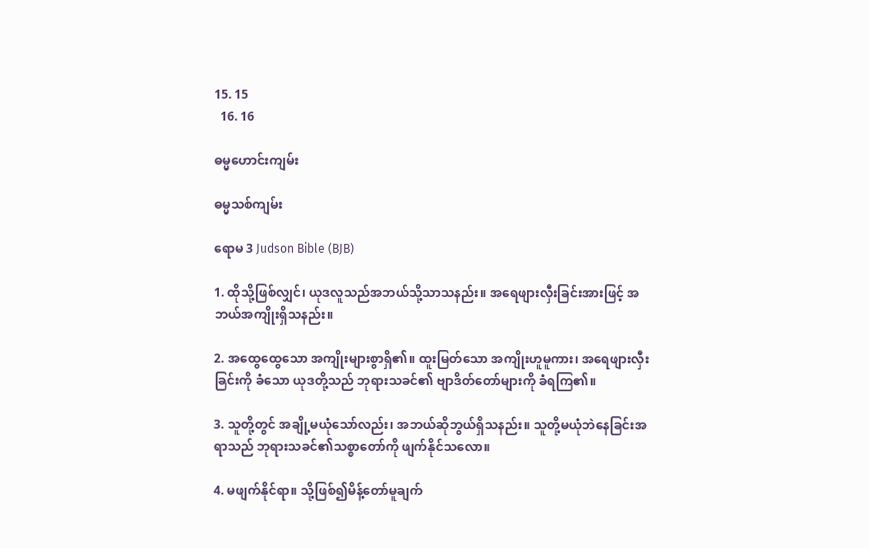15. 15
  16. 16

ဓမ္မဟောင်း‌ကျမ်း

ဓမ္မသစ်ကျမ်း

ရောမ 3 Judson Bible (BJB)

1. ထိုသို့ဖြစ်လျှင်၊ ယုဒလူသည်အဘယ်သို့သာသနည်း။ အရေဖျားလှီးခြင်းအားဖြင့် အဘယ်အကျိုးရှိသနည်း။

2. အထွေထွေသော အကျိုးများစွာရှိ၏။ ထူးမြတ်သော အကျိုးဟူမူကား၊ အရေဖျားလှီးခြင်းကို ခံသော ယုဒတို့သည် ဘုရားသခင်၏ ဗျာဒိတ်တော်များကို ခံရကြ၏။

3. သူတို့တွင် အချို့မယုံသော်လည်း၊ အဘယ်ဆိုဘွယ်ရှိသနည်း။ သူတို့မယုံဘဲနေခြင်းအရာသည် ဘုရားသခင်၏သစ္စာတော်ကို ဖျက်နိုင်သလော။

4. မဖျက်နိုင်ရာ။ သို့ဖြစ်၍မိန့်တော်မူချက်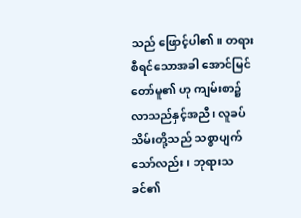သည် ဖြောင့်ပါ၏။ တရားစီရင်သောအခါ အောင်မြင်တော်မူ၏ ဟု ကျမ်းစာ၌လာသည်နှင့်အညီ၊ လူခပ်သိမ်းတို့သည် သစ္စာပျက်သော်လည်း၊ ဘုရားသခင်၏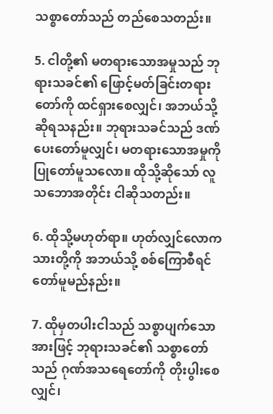သစ္စာတော်သည် တည်စေသတည်း။

5. ငါတို့၏ မတရားသောအမှုသည် ဘုရားသခင်၏ ဖြောင့်မတ်ခြင်းတရားတော်ကို ထင်ရှားစေလျှင်၊ အဘယ်သို့ဆိုရသနည်း။ ဘုရားသခင်သည် ဒဏ်ပေးတော်မူလျှင်၊ မတရားသောအမှုကို ပြုတော်မူသလော။ ထိုသို့ဆိုသော် လူသဘောအတိုင်း ငါဆိုသတည်း။

6. ထိုသို့မဟုတ်ရာ။ ဟုတ်လျှင်လောကသားတို့ကို အဘယ်သို့ စစ်ကြောစီရင်တော်မူမည်နည်း။

7. ထိုမှတပါးငါသည် သစ္စာပျက်သောအားဖြင့် ဘုရားသခင်၏ သစ္စာတော်သည် ဂုဏ်အသရေတော်ကို တိုးပွါးစေလျှင်၊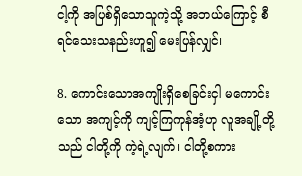ငါ့ကို အပြစ်ရှိသောသူကဲ့သို့ အဘယ်ကြောင့် စီရင်သေးသနည်းဟူ၍ မေးပြန်လျှင်၊

8. ကောင်းသောအကျိုးရှိစေခြင်းငှါ မကောင်းသော အကျင့်ကို ကျင့်ကြကုန်အံ့ဟု လူအချို့တို့သည် ငါတို့ကို ကဲ့ရဲ့လျက်၊ ငါတို့စကား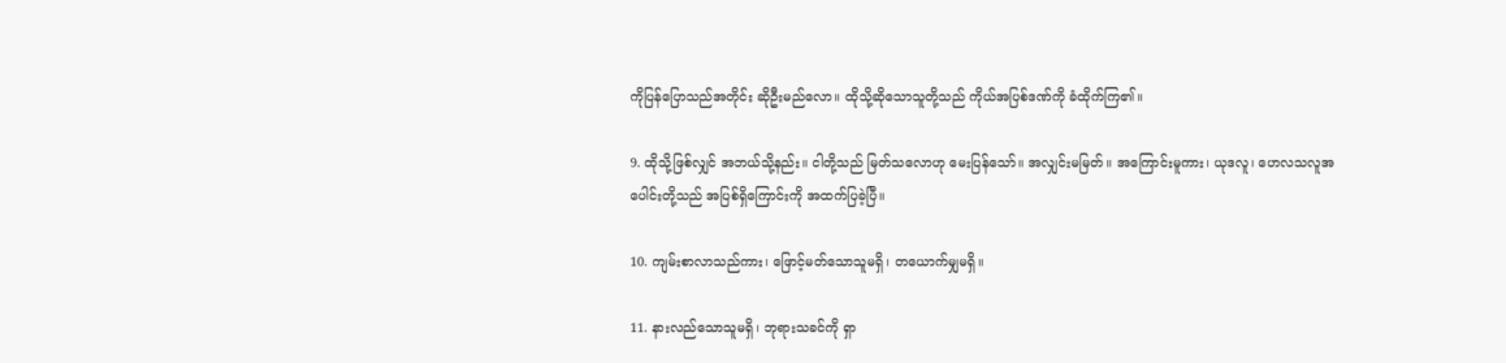ကိုပြန်ပြောသည်အတိုင်း ဆိုဦးမည်လော။ ထိုသို့ဆိုသောသူတို့သည် ကိုယ်အပြစ်ဒဏ်ကို ခံထိုက်ကြ၏။

9. ထိုသို့ဖြစ်လျှင် အဘယ်သို့နည်း။ ငါတို့သည် မြတ်သလောဟု မေးပြန်သော်။ အလျှင်းမမြတ်။ အကြောင်းမူကား၊ ယုဒလူ၊ ဟေလသလူအပေါင်းတို့သည် အပြစ်ရှိကြောင်းကို အထက်ပြခဲ့ပြီ။

10. ကျမ်းစာလာသည်ကား၊ ဖြောင့်မတ်သောသူမရှိ၊ တယောက်မျှမရှိ။

11. နားလည်သောသူမရှိ၊ ဘုရားသခင်ကို ရှာ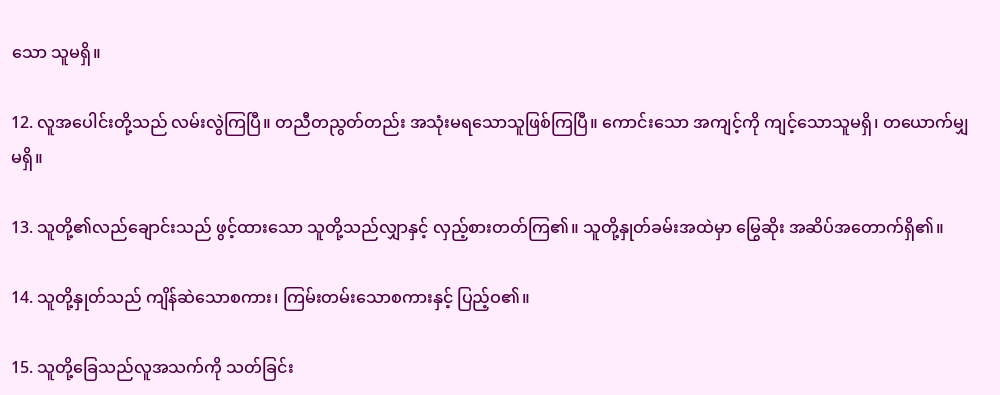သော သူမရှိ။

12. လူအပေါင်းတို့သည် လမ်းလွဲကြပြီ။ တညီတညွတ်တည်း အသုံးမရသောသူဖြစ်ကြပြီ။ ကောင်းသော အကျင့်ကို ကျင့်သောသူမရှိ၊ တယောက်မျှမရှိ။

13. သူတို့၏လည်ချောင်းသည် ဖွင့်ထားသော သူတို့သည်လျှာနှင့် လှည့်စားတတ်ကြ၏။ သူတို့နှုတ်ခမ်းအထဲမှာ မြွေဆိုး အဆိပ်အတောက်ရှိ၏။

14. သူတို့နှုတ်သည် ကျိန်ဆဲသောစကား၊ ကြမ်းတမ်းသောစကားနှင့် ပြည့်ဝ၏။

15. သူတို့ခြေသည်လူအသက်ကို သတ်ခြင်း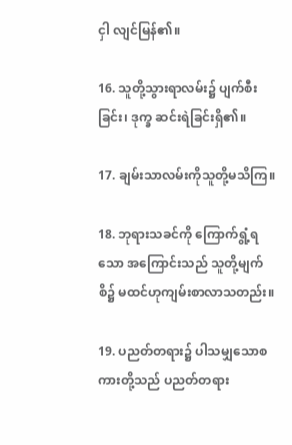ငှါ လျင်မြန်၏။

16. သူတို့သွားရာလမ်း၌ ပျက်စီးခြင်း၊ ဒုက္ခ ဆင်းရဲခြင်းရှိ၏။

17. ချမ်းသာလမ်းကိုသူတို့မသိကြ။

18. ဘုရားသခင်ကို ကြောက်ရွံ့ရသော အကြောင်းသည် သူတို့မျက်စိ၌ မထင်ဟုကျမ်းစာလာသတည်း။

19. ပညတ်တရား၌ ပါသမျှသောစကားတို့သည် ပညတ်တရား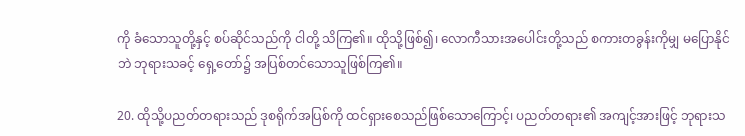ကို ခံသောသူတို့နှင့် စပ်ဆိုင်သည်ကို ငါတို့ သိကြ၏။ ထိုသို့ဖြစ်၍၊ လောကီသားအပေါင်းတို့သည် စကားတခွန်းကိုမျှ မပြောနိုင်ဘဲ ဘုရားသခင့် ရှေ့တော်၌ အပြစ်တင်သောသူဖြစ်ကြ၏။

20. ထိုသို့ပညတ်တရားသည် ဒုစရိုက်အပြစ်ကို ထင်ရှားစေသည်ဖြစ်သောကြောင့်၊ ပညတ်တရား၏ အကျင့်အားဖြင့် ဘုရားသ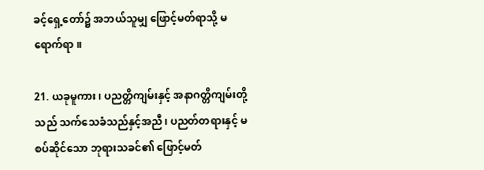ခင့်ရှေ့တော်၌ အဘယ်သူမျှ ဖြောင့်မတ်ရာသို့ မရောက်ရာ။

21. ယခုမူကား၊ ပညတ္တိကျမ်းနှင့် အနာဂတ္တိကျမ်းတို့သည် သက်သေခံသည်နှင့်အညီ၊ ပညတ်တရားနှင့် မစပ်ဆိုင်သော ဘုရားသခင်၏ ဖြောင့်မတ်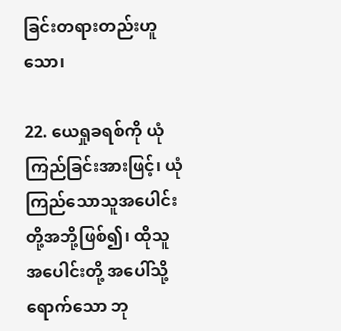ခြင်းတရားတည်းဟူသော၊

22. ယေရှုခရစ်ကို ယုံကြည်ခြင်းအားဖြင့်၊ ယုံကြည်သောသူအပေါင်းတို့အဘို့ဖြစ်၍၊ ထိုသူအပေါင်းတို့ အပေါ်သို့ရောက်သော ဘု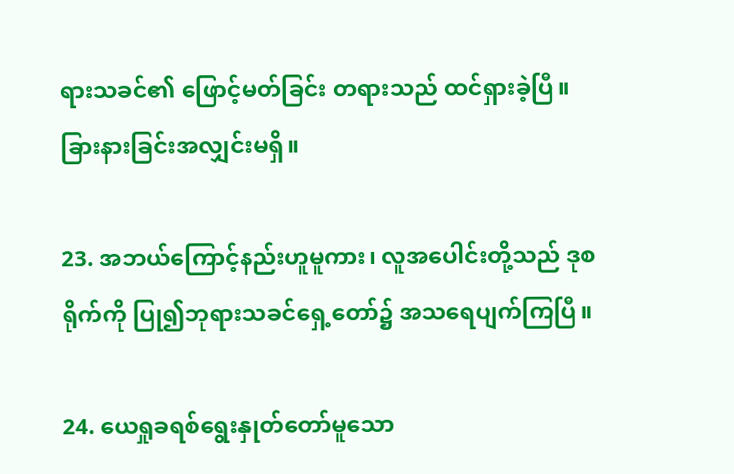ရားသခင်၏ ဖြောင့်မတ်ခြင်း တရားသည် ထင်ရှားခဲ့ပြီ။ ခြားနားခြင်းအလျှင်းမရှိ။

23. အဘယ်ကြောင့်နည်းဟူမူကား၊ လူအပေါင်းတို့သည် ဒုစရိုက်ကို ပြု၍ဘုရားသခင်ရှေ့တော်၌ အသရေပျက်ကြပြီ။

24. ယေရှုခရစ်ရွေးနှုတ်တော်မူသော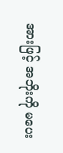အားဖြင့် အဘိုးကို မပေး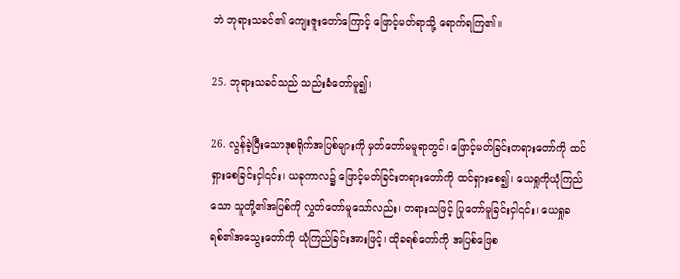ဘဲ ဘုရားသခင်၏ ကျေးဇူးတော်ကြောင့် ဖြောင့်မတ်ရာသို့ ရောက်ရကြ၏။

25. ဘုရားသခင်သည် သည်းခံတော်မူ၍၊

26. လွန်ခဲ့ပြီးသောဒုစရိုက်အပြစ်များကို မှတ်တော်မမူရာတွင်၊ ဖြောင့်မတ်ခြင်းတရားတော်ကို ထင်ရှားစေခြင်းငှါ၎င်း၊ ယခုကာလ၌ ဖြောင့်မတ်ခြင်းတရားတော်ကို ထင်ရှားစေ၍၊ ယေရှုကိုယုံကြည်သော သူတို့၏အပြစ်ကို လွှတ်တော်မူသော်လည်း၊ တရားသဖြင့် ပြုတော်မူခြင်းငှါ၎င်း၊ ယေရှုခရစ်၏အသွေးတော်ကို ယုံကြည်ခြင်းအားဖြင့်၊ ထိုခရစ်တော်ကို အပြစ်ဖြေစ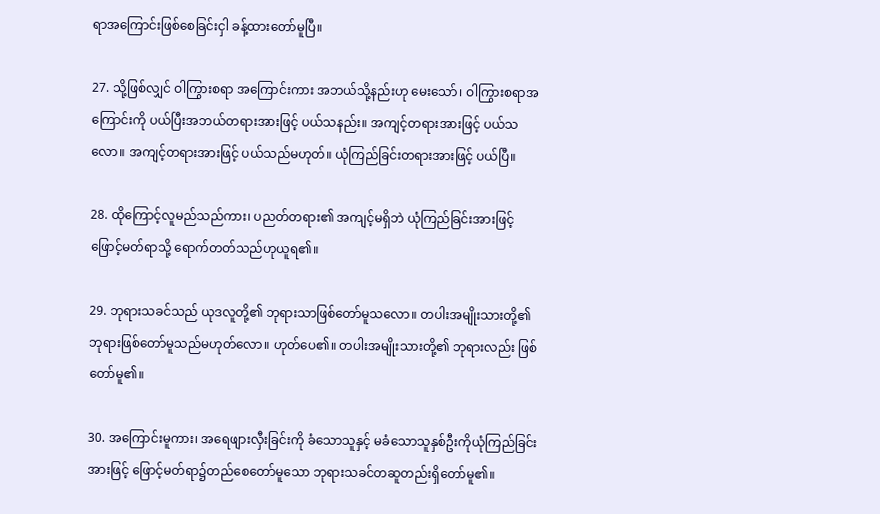ရာအကြောင်းဖြစ်စေခြင်းငှါ ခန့်ထားတော်မူပြီ။

27. သို့ဖြစ်လျှင် ဝါကြွားစရာ အကြောင်းကား အဘယ်သို့နည်းဟု မေးသော်၊ ဝါကြွားစရာအကြောင်းကို ပယ်ပြီးအဘယ်တရားအားဖြင့် ပယ်သနည်း။ အကျင့်တရားအားဖြင့် ပယ်သလော။ အကျင့်တရားအားဖြင့် ပယ်သည်မဟုတ်။ ယုံကြည်ခြင်းတရားအားဖြင့် ပယ်ပြီ။

28. ထိုကြောင့်လူမည်သည်ကား၊ ပညတ်တရား၏ အကျင့်မရှိဘဲ ယုံကြည်ခြင်းအားဖြင့် ဖြောင့်မတ်ရာသို့ ရောက်တတ်သည်ဟုယူရ၏။

29. ဘုရားသခင်သည် ယုဒလူတို့၏ ဘုရားသာဖြစ်တော်မူသလော။ တပါးအမျိုးသားတို့၏ ဘုရားဖြစ်တော်မူသည်မဟုတ်လော။ ဟုတ်ပေ၏။ တပါးအမျိုးသားတို့၏ ဘုရားလည်း ဖြစ်တော်မူ၏။

30. အကြောင်းမူကား၊ အရေဖျားလှီးခြင်းကို ခံသောသူနှင့် မခံသောသူနှစ်ဦးကိုယုံကြည်ခြင်းအားဖြင့် ဖြောင့်မတ်ရာ၌တည်စေတော်မူသော ဘုရားသခင်တဆူတည်းရှိတော်မူ၏။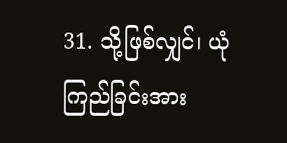31. သို့ဖြစ်လျှင်၊ ယုံကြည်ခြင်းအား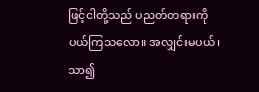ဖြင့်ငါတို့သည် ပညတ်တရားကို ပယ်ကြသလော။ အလျှင်းမပယ်၊ သာ၍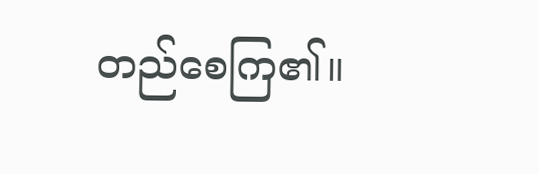တည်စေကြ၏။